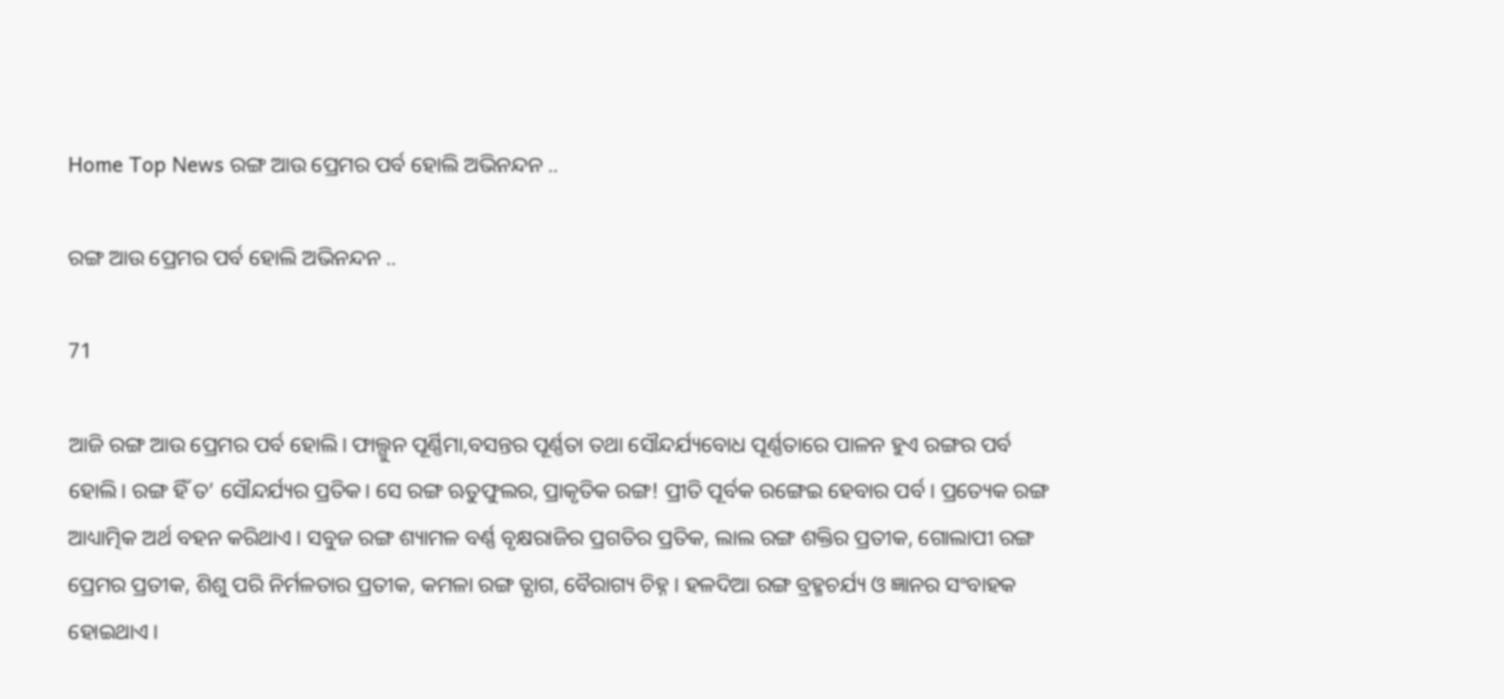Home Top News ରଙ୍ଗ ଆଉ ପ୍ରେମର ପର୍ବ ହୋଲି ଅଭିନନ୍ଦନ ..

ରଙ୍ଗ ଆଉ ପ୍ରେମର ପର୍ବ ହୋଲି ଅଭିନନ୍ଦନ ..

71

ଆଜି ରଙ୍ଗ ଆଉ ପ୍ରେମର ପର୍ବ ହୋଲି। ଫାଲ୍ଗୁନ ପୂର୍ଣ୍ଣିମା,ବସନ୍ତର ପୂର୍ଣ୍ଣତା ତଥା ସୌନ୍ଦର୍ଯ୍ୟବୋଧ ପୂର୍ଣ୍ଣତାରେ ପାଳନ ହୁଏ ରଙ୍ଗର ପର୍ବ ହୋଲି। ରଙ୍ଗ ହିଁ ତ’ ସୌନ୍ଦର୍ଯ୍ୟର ପ୍ରତିକ। ସେ ରଙ୍ଗ ଋତୁଫୁଲର, ପ୍ରାକୃତିକ ରଙ୍ଗ! ପ୍ରୀତି ପୂର୍ବକ ରଙ୍ଗେଇ ହେବାର ପର୍ବ। ପ୍ରତ୍ୟେକ ରଙ୍ଗ ଆଧ୍ୟାତ୍ମିକ ଅର୍ଥ ବହନ କରିଥାଏ। ସବୁଜ ରଙ୍ଗ ଶ୍ୟାମଳ ବର୍ଣ୍ଣ ବୃକ୍ଷରାଜିର ପ୍ରଗତିର ପ୍ରତିକ, ଲାଲ ରଙ୍ଗ ଶକ୍ତିର ପ୍ରତୀକ, ଗୋଲାପୀ ରଙ୍ଗ ପ୍ରେମର ପ୍ରତୀକ, ଶିଶୁ ପରି ନିର୍ମଳତାର ପ୍ରତୀକ, କମଳା ରଙ୍ଗ ତ୍ଯାଗ, ବୈରାଗ୍ୟ ଚିହ୍ନ। ହଳଦିଆ ରଙ୍ଗ ବ୍ରହ୍ମଚର୍ଯ୍ୟ ଓ ଜ୍ଞାନର ସଂବାହକ ହୋଇଥାଏ।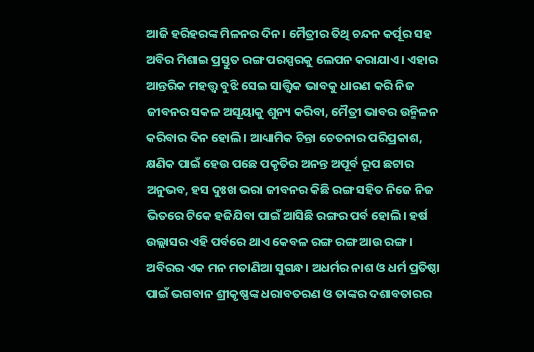ଆଜି ହରିହରଙ୍କ ମିଳନର ଦିନ। ମୈତ୍ରୀର ତିଥି ଚନ୍ଦନ କର୍ପୂର ସହ ଅବିର ମିଶାଇ ପ୍ରସ୍ତୁତ ରଙ୍ଗ ପରସ୍ପରକୁ ଲେପନ କରାଯାଏ। ଏହାର ଆନ୍ତରିକ ମହତ୍ତ୍ବ ବୁଝି ସେଇ ସାତ୍ତ୍ଵିକ ଭାବକୁ ଧାରଣ କରି ନିଜ ଜୀବନର ସକଳ ଅସୂୟାକୁ ଶୁନ୍ୟ କରିବା, ମୈତ୍ରୀ ଭାବର ଉନ୍ମିଳନ କରିବାର ଦିନ ହୋଲି। ଆଧ୍ୟାମିକ ଚିନ୍ତା ଚେତନାର ପରିପ୍ରକାଶ, କ୍ଷଣିକ ପାଇଁ ହେଉ ପଛେ ପକୃତିର ଅନନ୍ତ ଅପୂର୍ବ ରୂପ ଛଟାର ଅନୁଭବ, ହସ ଦୁଃଖ ଭରା ଜୀବନର କିଛି ରଙ୍ଗ ସହିତ ନିଜେ ନିଜ ଭିତରେ ଟିକେ ହଜିଯିବା ପାଇଁ ଆସିଛି ରଙ୍ଗର ପର୍ବ ହୋଲି। ହର୍ଷ ଉଲ୍ଲାସର ଏହି ପର୍ବରେ ଥାଏ କେବଳ ରଙ୍ଗ ରଙ୍ଗ ଆଉ ରଙ୍ଗ। ଅବିରର ଏକ ମନ ମତାଣିଆ ସୁଗନ୍ଧ। ଅଧର୍ମର ନାଶ ଓ ଧର୍ମ ପ୍ରତିଷ୍ଠା ପାଇଁ ଭଗବାନ ଶ୍ରୀକୃଷ୍ଣଙ୍କ ଧରାବତରଣ ଓ ତାଙ୍କର ଦଶାବତାରର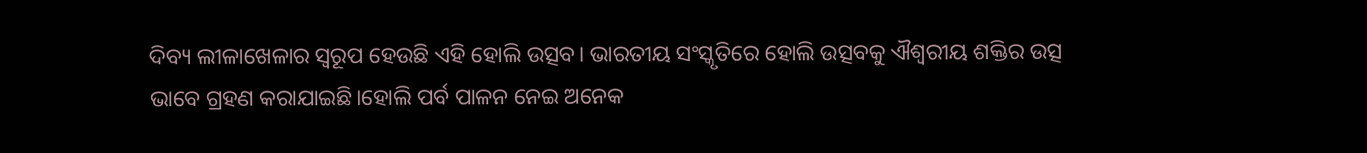ଦିବ୍ୟ ଲୀଳାଖେଳାର ସ୍ୱରୂପ ହେଉଛି ଏହି ହୋଲି ଉତ୍ସବ। ଭାରତୀୟ ସଂସ୍କୃତିରେ ହୋଲି ଉତ୍ସବକୁ ଐଶ୍ୱରୀୟ ଶକ୍ତିର ଉତ୍ସ ଭାବେ ଗ୍ରହଣ କରାଯାଇଛି।ହୋଲି ପର୍ବ ପାଳନ ନେଇ ଅନେକ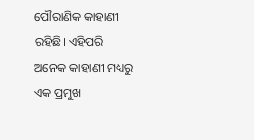ପୌରାଣିକ କାହାଣୀ ରହିଛି। ଏହିପରି ଅନେକ କାହାଣୀ ମଧ୍ୟରୁ ଏକ ପ୍ରମୁଖ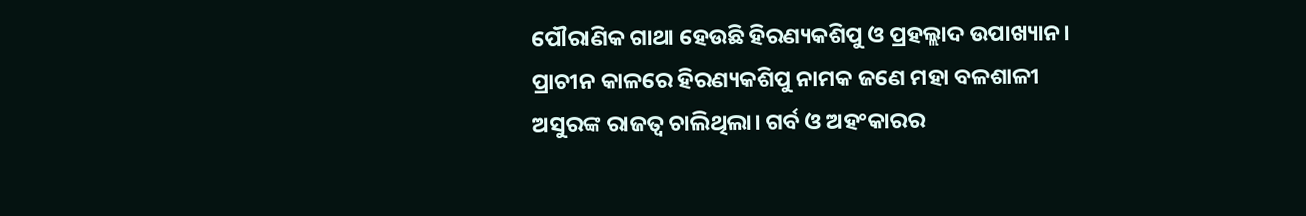ପୌରାଣିକ ଗାଥା ହେଉଛି ହିରଣ୍ୟକଶିପୁ ଓ ପ୍ରହଲ୍ଲାଦ ଉପାଖ୍ୟାନ। ପ୍ରାଚୀନ କାଳରେ ହିରଣ୍ୟକଶିପୁ ନାମକ ଜଣେ ମହା ବଳଶାଳୀ ଅସୁରଙ୍କ ରାଜତ୍ୱ ଚାଲିଥିଲା। ଗର୍ବ ଓ ଅହଂକାରର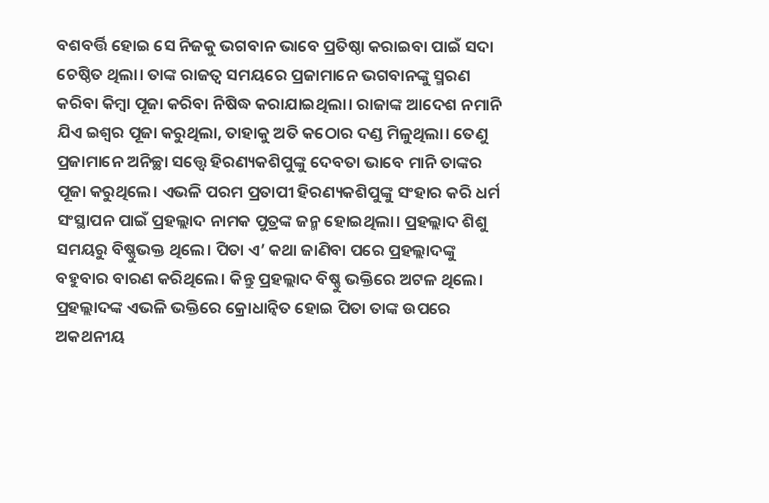ବଶବର୍ତ୍ତି ହୋଇ ସେ ନିଜକୁ ଭଗବାନ ଭାବେ ପ୍ରତିଷ୍ଠା କରାଇବା ପାଇଁ ସଦା ଚେଷ୍ଠିତ ଥିଲା। ତାଙ୍କ ରାଜତ୍ୱ ସମୟରେ ପ୍ରଜାମାନେ ଭଗବାନଙ୍କୁ ସ୍ମରଣ କରିବା କିମ୍ୱା ପୂଜା କରିବା ନିଷିଦ୍ଧ କରାଯାଇଥିଲା। ରାଜାଙ୍କ ଆଦେଶ ନମାନି ଯିଏ ଇଶ୍ୱର ପୂଜା କରୁଥିଲା, ତାହାକୁ ଅତି କଠୋର ଦଣ୍ଡ ମିଳୁଥିଲା। ତେଣୁ ପ୍ରଜାମାନେ ଅନିଚ୍ଛା ସତ୍ତ୍ୱେ ହିରଣ୍ୟକଶିପୁଙ୍କୁ ଦେବତା ଭାବେ ମାନି ତାଙ୍କର ପୂଜା କରୁଥିଲେ। ଏଭଳି ପରମ ପ୍ରତାପୀ ହିରଣ୍ୟକଶିପୁଙ୍କୁ ସଂହାର କରି ଧର୍ମ ସଂସ୍ଥାପନ ପାଇଁ ପ୍ରହଲ୍ଲାଦ ନାମକ ପୁତ୍ରଙ୍କ ଜନ୍ମ ହୋଇଥିଲା। ପ୍ରହଲ୍ଲାଦ ଶିଶୁ ସମୟରୁ ବିଷ୍ଣୁଭକ୍ତ ଥିଲେ। ପିତା ଏ’ କଥା ଜାଣିବା ପରେ ପ୍ରହଲ୍ଲାଦଙ୍କୁ ବହୁବାର ବାରଣ କରିଥିଲେ। କିନ୍ତୁ ପ୍ରହଲ୍ଲାଦ ବିଷ୍ଣୁ ଭକ୍ତିରେ ଅଟଳ ଥିଲେ। ପ୍ରହଲ୍ଲାଦଙ୍କ ଏଭଳି ଭକ୍ତିରେ କ୍ରୋଧାନ୍ୱିତ ହୋଇ ପିତା ତାଙ୍କ ଉପରେ ଅକଥନୀୟ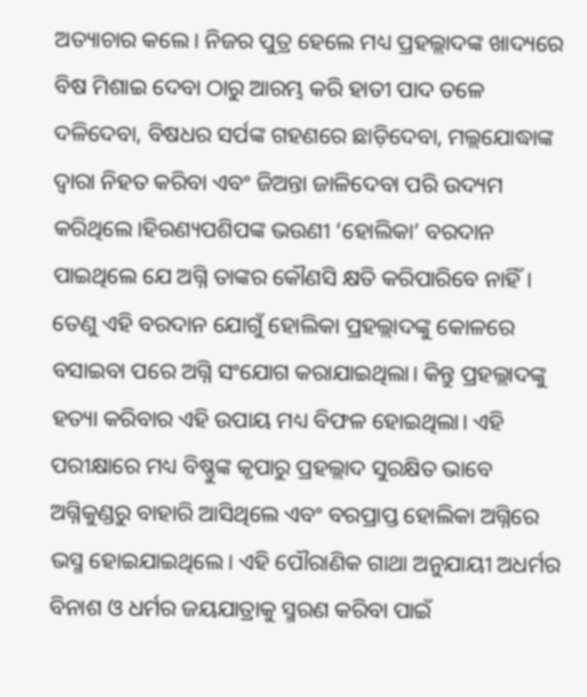ଅତ୍ୟାଚାର କଲେ। ନିଜର ପୁତ୍ର ହେଲେ ମଧ୍ୟ ପ୍ରହଲ୍ଲାଦଙ୍କ ଖାଦ୍ୟରେ ବିଷ ମିଶାଇ ଦେବା ଠାରୁ ଆରମ୍ଭ କରି ହାତୀ ପାଦ ତଳେ ଦଳିଦେବା, ବିଷଧର ସର୍ପଙ୍କ ଗହଣରେ ଛାଡ଼ିଦେବା, ମଲ୍ଲଯୋଦ୍ଧାଙ୍କ ଦ୍ୱାରା ନିହତ କରିବା ଏବଂ ଜିଅନ୍ତା ଜାଳିଦେବା ପରି ଉଦ୍ୟମ କରିଥିଲେ।ହିରଣ୍ୟପଶିପଙ୍କ ଭଉଣୀ ‘ହୋଲିକା’ ବରଦାନ ପାଇଥିଲେ ଯେ ଅଗ୍ନି ତାଙ୍କର କୌଣସି କ୍ଷତି କରିପାରିବେ ନାହିଁ। ତେଣୁ ଏହି ବରଦାନ ଯୋଗୁଁ ହୋଲିକା ପ୍ରହଲ୍ଲାଦଙ୍କୁ କୋଳରେ ବସାଇବା ପରେ ଅଗ୍ନି ସଂଯୋଗ କରାଯାଇଥିଲା। କିନ୍ତୁ ପ୍ରହଲ୍ଲାଦଙ୍କୁ ହତ୍ୟା କରିବାର ଏହି ଉପାୟ ମଧ୍ୟ ବିଫଳ ହୋଇଥିଲା। ଏହି ପରୀକ୍ଷାରେ ମଧ୍ୟ ବିଷ୍ଣୁଙ୍କ କୃପାରୁ ପ୍ରହଲ୍ଲାଦ ସୁରକ୍ଷିତ ଭାବେ ଅଗ୍ନିକୁଣ୍ଡରୁ ବାହାରି ଆସିଥିଲେ ଏବଂ ବରପ୍ରାପ୍ତ ହୋଲିକା ଅଗ୍ନିରେ ଭସ୍ମ ହୋଇଯାଇଥିଲେ। ଏହି ପୌରାଣିକ ଗାଥା ଅନୁଯାୟୀ ଅଧର୍ମର ବିନାଶ ଓ ଧର୍ମର ଜୟଯାତ୍ରାକୁ ସ୍ମରଣ କରିବା ପାଇଁ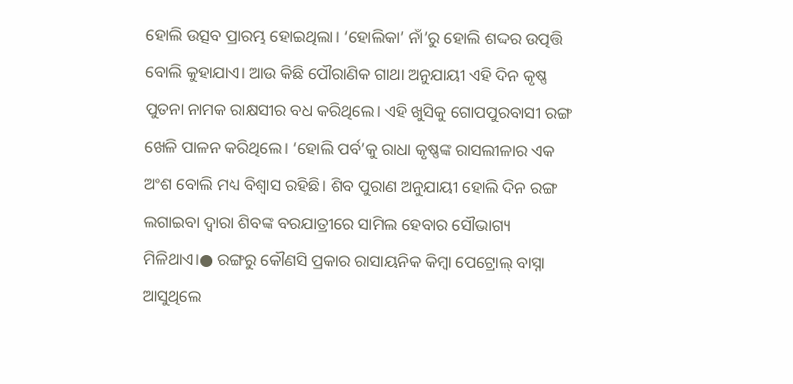ହୋଲି ଉତ୍ସବ ପ୍ରାରମ୍ଭ ହୋଇଥିଲା। ‘ହୋଲିକା’ ନାଁ’ରୁ ହୋଲି ଶଦ୍ଦର ଉତ୍ପତ୍ତି ବୋଲି କୁହାଯାଏ। ଆଉ କିଛି ପୌରାଣିକ ଗାଥା ଅନୁଯାୟୀ ଏହି ଦିନ କୃଷ୍ଣ ପୁତନା ନାମକ ରାକ୍ଷସୀର ବଧ କରିଥିଲେ। ଏହି ଖୁସିକୁ ଗୋପପୁରବାସୀ ରଙ୍ଗ ଖେଳି ପାଳନ କରିଥିଲେ। ‘ହୋଲି ପର୍ବ’କୁ ରାଧା କୃଷ୍ଣଙ୍କ ରାସଲୀଳାର ଏକ ଅଂଶ ବୋଲି ମଧ୍ୟ ବିଶ୍ୱାସ ରହିଛି। ଶିବ ପୁରାଣ ଅନୁଯାୟୀ ହୋଲି ଦିନ ରଙ୍ଗ ଲଗାଇବା ଦ୍ୱାରା ଶିବଙ୍କ ବରଯାତ୍ରୀରେ ସାମିଲ ହେବାର ସୌଭାଗ୍ୟ ମିଳିଥାଏ।● ରଙ୍ଗରୁ କୌଣସି ପ୍ରକାର ରାସାୟନିକ କିମ୍ବା ପେଟ୍ରୋଲ୍ ବାସ୍ନା ଆସୁଥିଲେ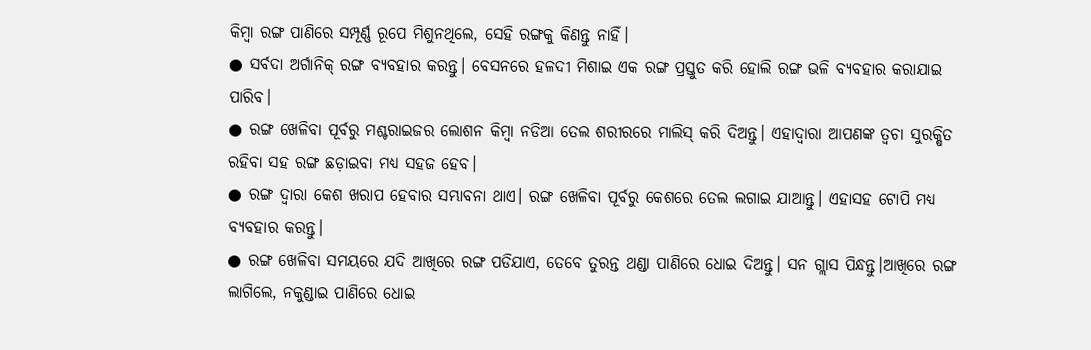କିମ୍ବା ରଙ୍ଗ ପାଣିରେ ସମ୍ପୂର୍ଣ୍ଣ ରୂପେ ମିଶୁନଥିଲେ, ସେହି ରଙ୍ଗକୁ କିଣନ୍ତୁ ନାହିଁ।
● ସର୍ବଦା ଅର୍ଗାନିକ୍ ରଙ୍ଗ ବ୍ୟବହାର କରନ୍ତୁ। ବେସନରେ ହଳଦୀ ମିଶାଇ ଏକ ରଙ୍ଗ ପ୍ରସ୍ତୁତ କରି ହୋଲି ରଙ୍ଗ ଭଳି ବ୍ୟବହାର କରାଯାଇ ପାରିବ।
● ରଙ୍ଗ ଖେଳିବା ପୂର୍ବରୁ ମଶ୍ଚରାଇଜର ଲୋଶନ କିମ୍ବା ନଡିଆ ତେଲ ଶରୀରରେ ମାଲିସ୍ କରି ଦିଅନ୍ତୁ। ଏହାଦ୍ଵାରା ଆପଣଙ୍କ ତ୍ଵଚା ସୁରକ୍ଷିତ ରହିବା ସହ ରଙ୍ଗ ଛଡ଼ାଇବା ମଧ୍ୟ ସହଜ ହେବ।
● ରଙ୍ଗ ଦ୍ଵାରା କେଶ ଖରାପ ହେବାର ସମ୍ଭାବନା ଥାଏ। ରଙ୍ଗ ଖେଳିବା ପୂର୍ବରୁ କେଶରେ ତେଲ ଲଗାଇ ଯାଆନ୍ତୁ। ଏହାସହ ଟୋପି ମଧ୍ୟ ବ୍ୟବହାର କରନ୍ତୁ।
● ରଙ୍ଗ ଖେଳିବା ସମୟରେ ଯଦି ଆଖିରେ ରଙ୍ଗ ପଡିଯାଏ, ତେବେ ତୁରନ୍ତ ଥଣ୍ଡା ପାଣିରେ ଧୋଇ ଦିଅନ୍ତୁ। ସନ ଗ୍ଲାସ ପିନ୍ଧନ୍ତୁ।ଆଖିରେ ରଙ୍ଗ ଲାଗିଲେ, ନକୁଣ୍ଡାଇ ପାଣିରେ ଧୋଇ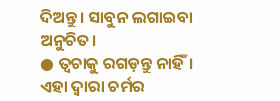ଦିଅନ୍ତୁ। ସାବୁନ ଲଗାଇବା ଅନୁଚିତ।
● ତ୍ଵଚାକୁ ରଗଡ଼ନ୍ତୁ ନାହିଁ। ଏହା ଦ୍ଵାରା ଚର୍ମର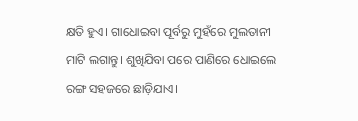କ୍ଷତି ହୁଏ। ଗାଧୋଇବା ପୂର୍ବରୁ ମୁହଁରେ ମୁଲତାନୀ ମାଟି ଲଗାନ୍ତୁ। ଶୁଖିଯିବା ପରେ ପାଣିରେ ଧୋଇଲେ ରଙ୍ଗ ସହଜରେ ଛାଡ଼ିଯାଏ।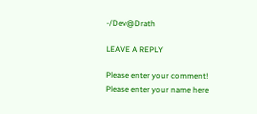-/Dev@Drath

LEAVE A REPLY

Please enter your comment!
Please enter your name here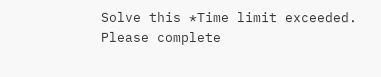Solve this *Time limit exceeded. Please complete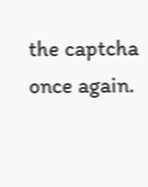the captcha once again.